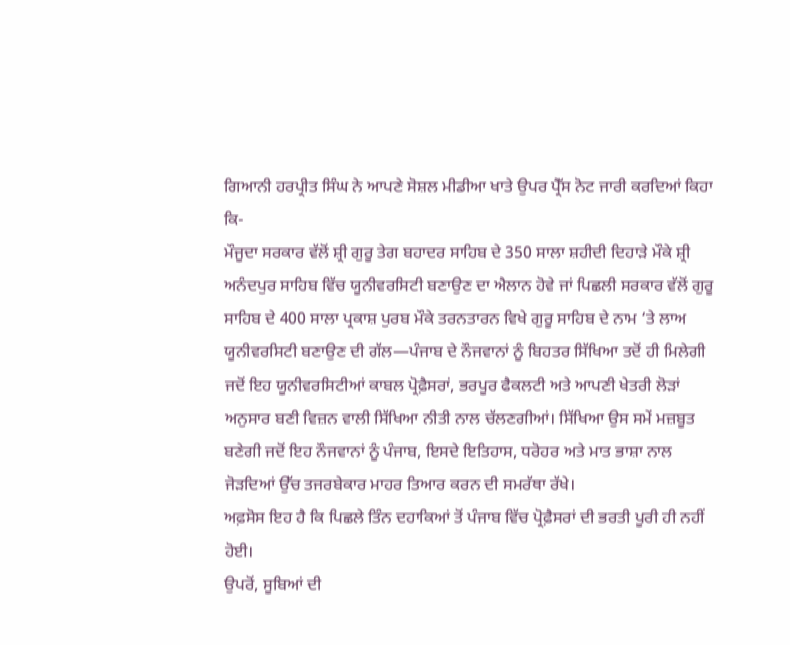ਗਿਆਨੀ ਹਰਪ੍ਰੀਤ ਸਿੰਘ ਨੇ ਆਪਣੇ ਸੋਸ਼ਲ ਮੀਡੀਆ ਖਾਤੇ ਉਪਰ ਪ੍ਰੈੱਸ ਨੋਟ ਜਾਰੀ ਕਰਦਿਆਂ ਕਿਹਾ ਕਿ-
ਮੌਜੂਦਾ ਸਰਕਾਰ ਵੱਲੋਂ ਸ਼੍ਰੀ ਗੁਰੂ ਤੇਗ ਬਹਾਦਰ ਸਾਹਿਬ ਦੇ 350 ਸਾਲਾ ਸ਼ਹੀਦੀ ਦਿਹਾੜੇ ਮੌਕੇ ਸ਼੍ਰੀ ਅਨੰਦਪੁਰ ਸਾਹਿਬ ਵਿੱਚ ਯੂਨੀਵਰਸਿਟੀ ਬਣਾਉਣ ਦਾ ਐਲਾਨ ਹੋਵੇ ਜਾਂ ਪਿਛਲੀ ਸਰਕਾਰ ਵੱਲੋਂ ਗੁਰੂ ਸਾਹਿਬ ਦੇ 400 ਸਾਲਾ ਪ੍ਰਕਾਸ਼ ਪੁਰਬ ਮੌਕੇ ਤਰਨਤਾਰਨ ਵਿਖੇ ਗੁਰੂ ਸਾਹਿਬ ਦੇ ਨਾਮ ‘ਤੇ ਲਾਅ ਯੂਨੀਵਰਸਿਟੀ ਬਣਾਉਣ ਦੀ ਗੱਲ—ਪੰਜਾਬ ਦੇ ਨੌਜਵਾਨਾਂ ਨੂੰ ਬਿਹਤਰ ਸਿੱਖਿਆ ਤਦੋਂ ਹੀ ਮਿਲੇਗੀ ਜਦੋਂ ਇਹ ਯੂਨੀਵਰਸਿਟੀਆਂ ਕਾਬਲ ਪ੍ਰੋਫ਼ੈਸਰਾਂ, ਭਰਪੂਰ ਫੈਕਲਟੀ ਅਤੇ ਆਪਣੀ ਖੇਤਰੀ ਲੋੜਾਂ ਅਨੁਸਾਰ ਬਣੀ ਵਿਜ਼ਨ ਵਾਲੀ ਸਿੱਖਿਆ ਨੀਤੀ ਨਾਲ ਚੱਲਣਗੀਆਂ। ਸਿੱਖਿਆ ਉਸ ਸਮੇਂ ਮਜ਼ਬੂਤ ਬਣੇਗੀ ਜਦੋਂ ਇਹ ਨੌਜਵਾਨਾਂ ਨੂੰ ਪੰਜਾਬ, ਇਸਦੇ ਇਤਿਹਾਸ, ਧਰੋਹਰ ਅਤੇ ਮਾਤ ਭਾਸ਼ਾ ਨਾਲ ਜੋੜਦਿਆਂ ਉੱਚ ਤਜਰਬੇਕਾਰ ਮਾਹਰ ਤਿਆਰ ਕਰਨ ਦੀ ਸਮਰੱਥਾ ਰੱਖੇ।
ਅਫ਼ਸੋਸ ਇਹ ਹੈ ਕਿ ਪਿਛਲੇ ਤਿੰਨ ਦਹਾਕਿਆਂ ਤੋਂ ਪੰਜਾਬ ਵਿੱਚ ਪ੍ਰੋਫ਼ੈਸਰਾਂ ਦੀ ਭਰਤੀ ਪੂਰੀ ਹੀ ਨਹੀਂ ਹੋਈ।
ਉਪਰੋਂ, ਸੂਬਿਆਂ ਦੀ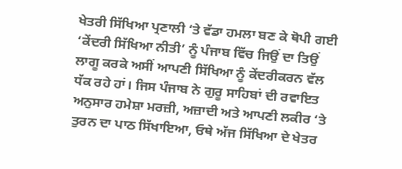ਖੇਤਰੀ ਸਿੱਖਿਆ ਪ੍ਰਣਾਲੀ ‘ਤੇ ਵੱਡਾ ਹਮਲਾ ਬਣ ਕੇ ਥੋਪੀ ਗਈ ‘ਕੇਂਦਰੀ ਸਿੱਖਿਆ ਨੀਤੀ’ ਨੂੰ ਪੰਜਾਬ ਵਿੱਚ ਜਿਉਂ ਦਾ ਤਿਉਂ ਲਾਗੂ ਕਰਕੇ ਅਸੀਂ ਆਪਣੀ ਸਿੱਖਿਆ ਨੂੰ ਕੇਂਦਰੀਕਰਨ ਵੱਲ ਧੱਕ ਰਹੇ ਹਾਂ। ਜਿਸ ਪੰਜਾਬ ਨੇ ਗੁਰੂ ਸਾਹਿਬਾਂ ਦੀ ਰਵਾਇਤ ਅਨੁਸਾਰ ਹਮੇਸ਼ਾ ਮਰਜ਼ੀ, ਅਜ਼ਾਦੀ ਅਤੇ ਆਪਣੀ ਲਕੀਰ ‘ਤੇ ਤੁਰਨ ਦਾ ਪਾਠ ਸਿੱਖਾਇਆ, ਓਥੇ ਅੱਜ ਸਿੱਖਿਆ ਦੇ ਖੇਤਰ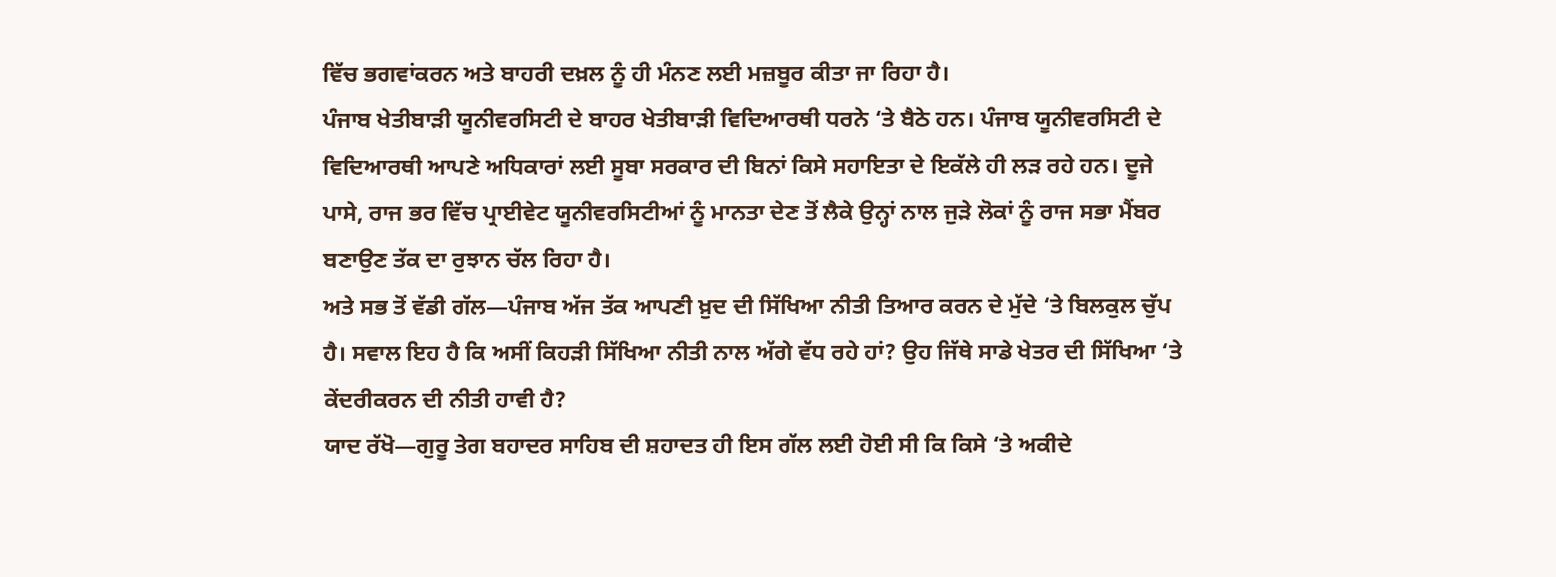ਵਿੱਚ ਭਗਵਾਂਕਰਨ ਅਤੇ ਬਾਹਰੀ ਦਖ਼ਲ ਨੂੰ ਹੀ ਮੰਨਣ ਲਈ ਮਜ਼ਬੂਰ ਕੀਤਾ ਜਾ ਰਿਹਾ ਹੈ।
ਪੰਜਾਬ ਖੇਤੀਬਾੜੀ ਯੂਨੀਵਰਸਿਟੀ ਦੇ ਬਾਹਰ ਖੇਤੀਬਾੜੀ ਵਿਦਿਆਰਥੀ ਧਰਨੇ ‘ਤੇ ਬੈਠੇ ਹਨ। ਪੰਜਾਬ ਯੂਨੀਵਰਸਿਟੀ ਦੇ ਵਿਦਿਆਰਥੀ ਆਪਣੇ ਅਧਿਕਾਰਾਂ ਲਈ ਸੂਬਾ ਸਰਕਾਰ ਦੀ ਬਿਨਾਂ ਕਿਸੇ ਸਹਾਇਤਾ ਦੇ ਇਕੱਲੇ ਹੀ ਲੜ ਰਹੇ ਹਨ। ਦੂਜੇ ਪਾਸੇ, ਰਾਜ ਭਰ ਵਿੱਚ ਪ੍ਰਾਈਵੇਟ ਯੂਨੀਵਰਸਿਟੀਆਂ ਨੂੰ ਮਾਨਤਾ ਦੇਣ ਤੋਂ ਲੈਕੇ ਉਨ੍ਹਾਂ ਨਾਲ ਜੁੜੇ ਲੋਕਾਂ ਨੂੰ ਰਾਜ ਸਭਾ ਮੈਂਬਰ ਬਣਾਉਣ ਤੱਕ ਦਾ ਰੁਝਾਨ ਚੱਲ ਰਿਹਾ ਹੈ।
ਅਤੇ ਸਭ ਤੋਂ ਵੱਡੀ ਗੱਲ—ਪੰਜਾਬ ਅੱਜ ਤੱਕ ਆਪਣੀ ਖ਼ੁਦ ਦੀ ਸਿੱਖਿਆ ਨੀਤੀ ਤਿਆਰ ਕਰਨ ਦੇ ਮੁੱਦੇ ‘ਤੇ ਬਿਲਕੁਲ ਚੁੱਪ ਹੈ। ਸਵਾਲ ਇਹ ਹੈ ਕਿ ਅਸੀਂ ਕਿਹੜੀ ਸਿੱਖਿਆ ਨੀਤੀ ਨਾਲ ਅੱਗੇ ਵੱਧ ਰਹੇ ਹਾਂ? ਉਹ ਜਿੱਥੇ ਸਾਡੇ ਖੇਤਰ ਦੀ ਸਿੱਖਿਆ ‘ਤੇ ਕੇਂਦਰੀਕਰਨ ਦੀ ਨੀਤੀ ਹਾਵੀ ਹੈ?
ਯਾਦ ਰੱਖੋ—ਗੁਰੂ ਤੇਗ ਬਹਾਦਰ ਸਾਹਿਬ ਦੀ ਸ਼ਹਾਦਤ ਹੀ ਇਸ ਗੱਲ ਲਈ ਹੋਈ ਸੀ ਕਿ ਕਿਸੇ ‘ਤੇ ਅਕੀਦੇ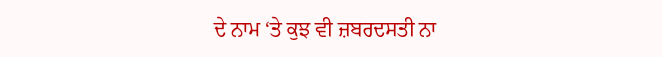ਦੇ ਨਾਮ ‘ਤੇ ਕੁਝ ਵੀ ਜ਼ਬਰਦਸਤੀ ਨਾ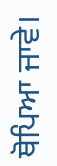ਥੋਪਿਆ ਜਾਵੇ।